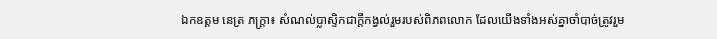ឯកឧត្តម នេត្រ ភក្ត្រា៖ សំណល់ប្លាស្ទិកជាក្តីកង្វល់រួមរបស់ពិភពលោក ដែលយើងទាំងអស់គ្នាចាំបាច់ត្រូវរួម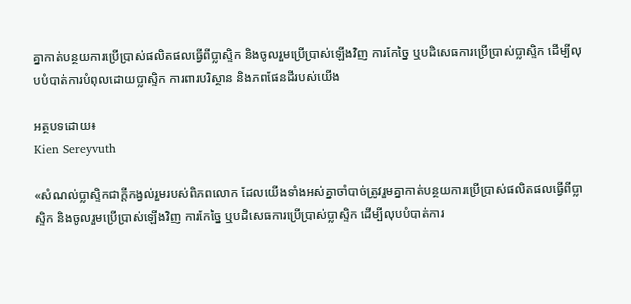គ្នាកាត់បន្ថយការប្រើប្រាស់ផលិតផលធ្វើពីប្លាស្ទិក និងចូលរួមប្រើប្រាស់ឡើងវិញ ការកែច្នៃ ឬបដិសេធការប្រើប្រាស់ប្លាស្ទិក ដើម្បីលុបបំបាត់ការបំពុលដោយប្លាស្ទិក ការពារបរិស្ថាន និងភពផែនដីរបស់យើង

អត្ថបទដោយ៖
Kien Sereyvuth

«សំណល់ប្លាស្ទិកជាក្តីកង្វល់រួមរបស់ពិភពលោក ដែលយើងទាំងអស់គ្នាចាំបាច់ត្រូវរួមគ្នាកាត់បន្ថយការប្រើប្រាស់ផលិតផលធ្វើពីប្លាស្ទិក និងចូលរួមប្រើប្រាស់ឡើងវិញ ការកែច្នៃ ឬបដិសេធការប្រើប្រាស់ប្លាស្ទិក ដើម្បីលុបបំបាត់ការ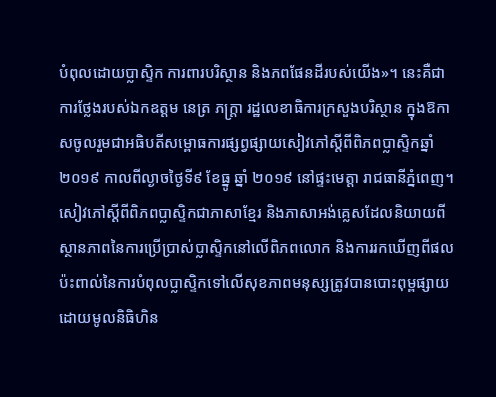បំពុលដោយប្លាស្ទិក ការពារបរិស្ថាន និងភពផែនដីរបស់យើង»។ នេះគឺជាការថ្លែងរបស់ឯកឧត្តម នេត្រ ភក្ត្រា រដ្ឋលេខាធិការក្រសួងបរិស្ថាន ក្នុងឱកាសចូលរួមជាអធិបតីសម្ពោធការផ្សព្វផ្សាយសៀវភៅស្តីពីពិភពប្លាស្ទិកឆ្នាំ ២០១៩ កាលពីល្ងាចថ្ងៃទី៩ ខែធ្នូ ឆ្នាំ ២០១៩ នៅផ្ទះមេត្តា រាជធានីភ្នំពេញ។ សៀវភៅស្តីពីពិភពប្លាស្ទិកជាភាសាខ្មែរ និងភាសាអង់គ្លេសដែលនិយាយពីស្ថានភាពនៃការប្រើប្រាស់ប្លាស្ទិកនៅលើពិភពលោក និងការរកឃើញពីផលប៉ះពាល់នៃការបំពុលប្លាស្ទិកទៅលើសុខភាពមនុស្សត្រូវបានបោះពុម្ពផ្សាយដោយមូលនិធិហិន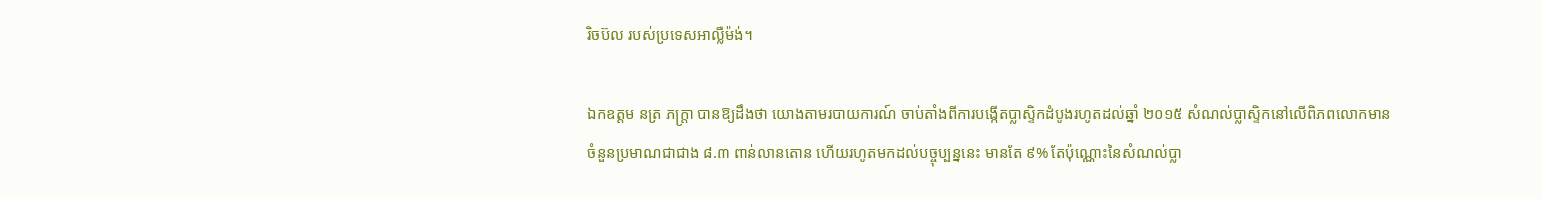រិចប៊ល របស់ប្រទេសអាល្លឺម៉ង់។

ឯកឧត្តម នត្រ ភក្ត្រា បានឱ្យដឹងថា យោងតាមរបាយការណ៍ ចាប់តាំងពីការបង្កើតប្លាស្ទិកដំបូងរហូតដល់ឆ្នាំ ២០១៥ សំណល់ប្លាស្ទិកនៅលើពិភពលោកមានចំនួនប្រមាណជាជាង ៨.៣ ពាន់លានតោន ហើយរហូតមកដល់បច្ចុប្បន្ននេះ មានតែ ៩% តែប៉ុណ្ណោះនៃសំណល់ប្លា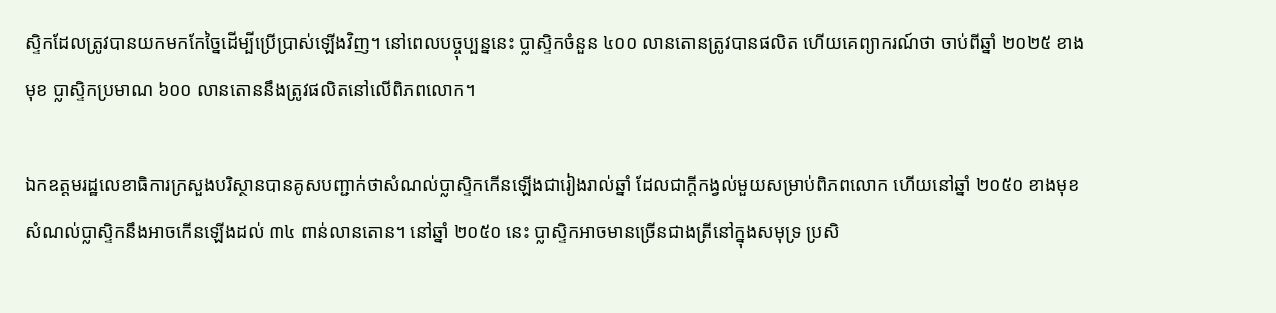ស្ទិកដែលត្រូវបានយកមកកែច្នៃដើម្បីប្រើប្រាស់ឡើងវិញ។ នៅពេលបច្ចុប្បន្ននេះ ប្លាស្ទិកចំនួន ៤០០ លានតោនត្រូវបានផលិត ហើយគេព្យាករណ៍ថា ចាប់ពីឆ្នាំ ២០២៥ ខាងមុខ ប្លាស្ទិកប្រមាណ ៦០០ លានតោននឹងត្រូវផលិតនៅលើពិភពលោក។

ឯកឧត្តមរដ្ឋលេខាធិការក្រសួងបរិស្ថានបានគូសបញ្ជាក់ថាសំណល់ប្លាស្ទិកកើនឡើងជារៀងរាល់ឆ្នាំ ដែលជាក្តីកង្វល់មួយសម្រាប់ពិភពលោក ហើយនៅឆ្នាំ ២០៥០ ខាងមុខ សំណល់ប្លាស្ទិកនឹងអាចកើនឡើងដល់ ៣៤ ពាន់លានតោន។ នៅឆ្នាំ ២០៥០ នេះ ប្លាស្ទិកអាចមានច្រើនជាងត្រីនៅក្នុងសមុទ្រ ប្រសិ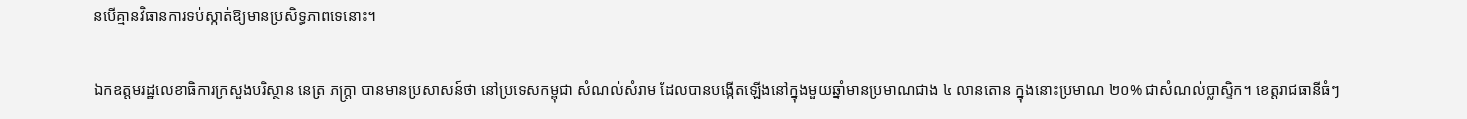នបើគ្មានវិធានការទប់ស្កាត់ឱ្យមានប្រសិទ្ធភាពទេនោះ។

ឯកឧត្តមរដ្ឋលេខាធិការក្រសួងបរិស្ថាន នេត្រ ភក្ត្រា បានមានប្រសាសន៍ថា នៅប្រទេសកម្ពុជា សំណល់សំរាម ដែលបានបង្កើតឡើងនៅក្នុងមួយឆ្នាំមានប្រមាណជាង ៤ លានតោន ក្នុងនោះប្រមាណ ២០% ជាសំណល់ប្លាស្ទិក។ ខេត្តរាជធានីធំៗ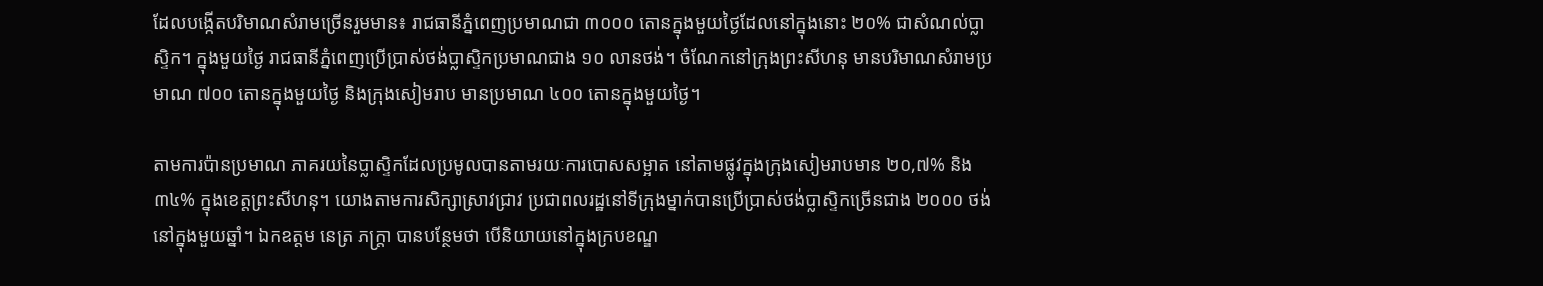ដែលបង្កើតបរិមាណសំរាមច្រើនរួមមាន៖ រាជធានីភ្នំពេញប្រមាណជា ៣០០០ តោនក្នុងមួយថ្ងៃដែលនៅក្នុងនោះ ២០% ជាសំណល់ប្លាស្ទិក។ ក្នុងមួយថ្ងៃ រាជធានីភ្នំពេញប្រើប្រាស់ថង់ប្លាស្ទិកប្រមាណជាង ១០ លានថង់។ ចំណែកនៅក្រុងព្រះសីហនុ មានបរិមាណសំរាមប្រមាណ ៧០០ តោនក្នុងមួយថ្ងៃ និងក្រុងសៀមរាប មានប្រមាណ ៤០០ តោនក្នុងមួយថ្ងៃ។

តាមការប៉ានប្រមាណ ភាគរយនៃប្លាស្ទិកដែលប្រមូលបានតាមរយៈការបោសសម្អាត នៅតាមផ្លូវក្នុងក្រុងសៀមរាបមាន ២០,៧% និង ៣៤% ក្នុងខេត្តព្រះសីហនុ។ យោងតាមការសិក្សាស្រាវជ្រាវ ប្រជាពលរដ្ឋនៅទីក្រុងម្នាក់បានប្រើប្រាស់ថង់ប្លាស្ទិកច្រើនជាង ២០០០ ថង់ នៅក្នុងមួយឆ្នាំ។ ឯកឧត្តម នេត្រ ភក្ត្រា បានបន្ថែមថា បើនិយាយនៅក្នុងក្របខណ្ឌ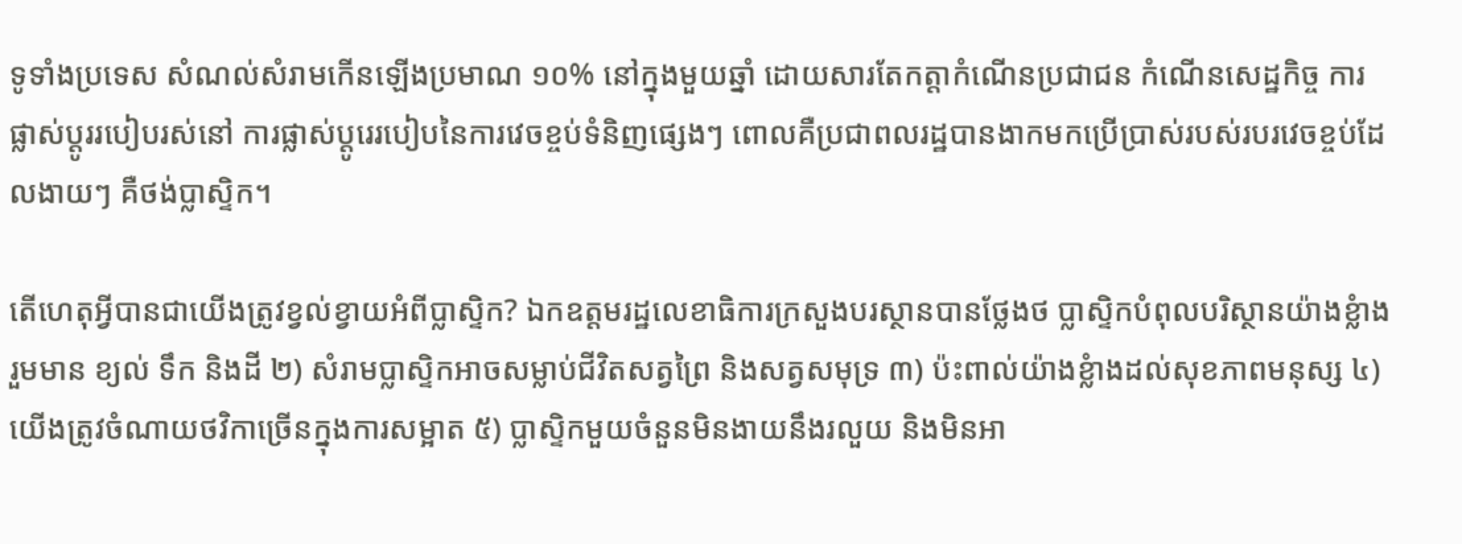ទូទាំងប្រទេស សំណល់សំរាមកើនឡើងប្រមាណ ១០% នៅក្នុងមួយឆ្នាំ ដោយសារតែកត្តាកំណើនប្រជាជន កំណើនសេដ្ឋកិច្ច ការផ្លាស់ប្តូររបៀបរស់នៅ ការផ្លាស់ប្តូរេរបៀបនៃការវេចខ្ចប់ទំនិញផ្សេងៗ ពោលគឺប្រជាពលរដ្ឋបានងាកមកប្រើប្រាស់របស់របរវេចខ្ចប់ដែលងាយៗ គឺថង់ប្លាស្ទិក។

តើហេតុអ្វីបានជាយើងត្រូវខ្វល់ខ្វាយអំពីប្លាស្ទិក? ឯកឧត្តមរដ្ឋលេខាធិការក្រសួងបរស្ថានបានថ្លែងថ ប្លាស្ទិកបំពុលបរិស្ថានយ៉ាងខ្លំាងរួមមាន ខ្យល់ ទឹក និងដី ២) សំរាមប្លាស្ទិកអាចសម្លាប់ជីវិតសត្វព្រៃ និងសត្វសមុទ្រ ៣) ប៉ះពាល់យ៉ាងខ្លំាងដល់សុខភាពមនុស្ស ៤)យើងត្រូវចំណាយថវិកាច្រើនក្នុងការសម្អាត ៥) ប្លាស្ទិកមួយចំនួនមិនងាយនឹងរលួយ និងមិនអា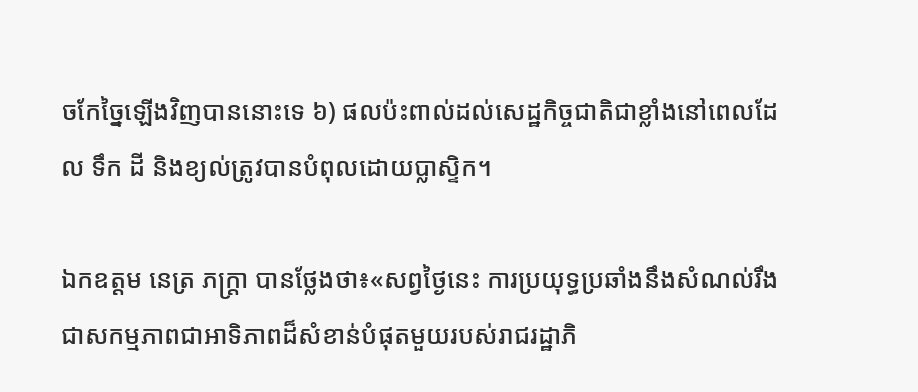ចកែច្នៃឡើងវិញបាននោះទេ ៦) ផលប៉ះពាល់ដល់សេដ្ឋកិច្ចជាតិជាខ្លាំងនៅពេលដែល ទឹក ដី និងខ្យល់ត្រូវបានបំពុលដោយប្លាស្ទិក។

ឯកឧត្តម នេត្រ ភក្ត្រា បានថ្លែងថា៖«សព្វថ្ងៃនេះ ការប្រយុទ្ធប្រឆាំងនឹងសំណល់រឹងជាសកម្មភាពជាអាទិភាពដ៏សំខាន់បំផុតមួយរបស់រាជរដ្ឋាភិ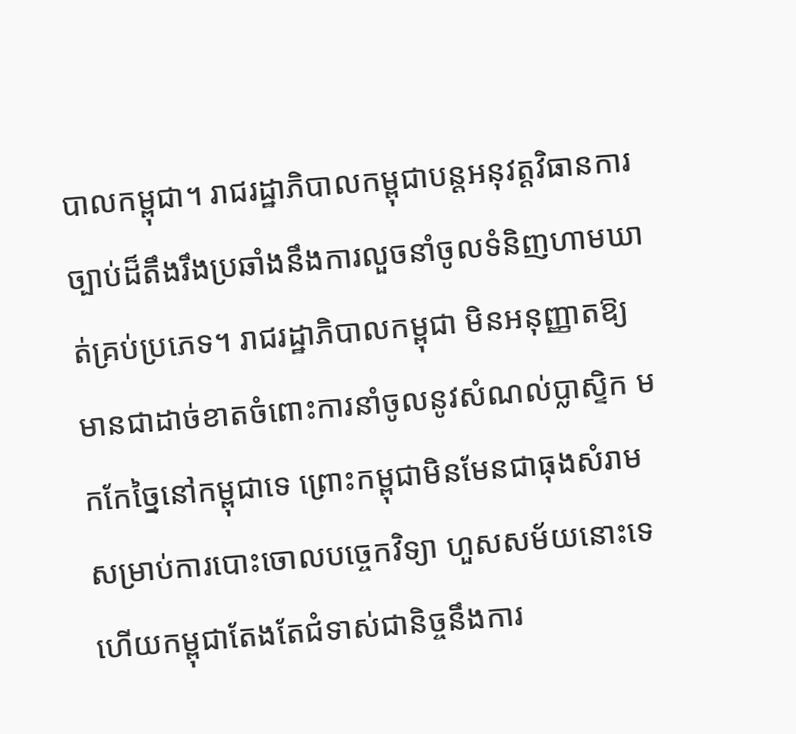បាលកម្ពុជា។ រាជរដ្ឋាភិបាលកម្ពុជាបន្តអនុវត្តវិធានការច្បាប់ដ៏តឹងរឹងប្រឆាំងនឹងការលួចនាំចូលទំនិញហាមឃាត់គ្រប់ប្រភេទ។ រាជរដ្ឋាភិបាលកម្ពុជា មិនអនុញ្ញាតឱ្យមានជាដាច់ខាតចំពោះការនាំចូលនូវសំណល់ប្លាស្ទិក មកកែច្នៃនៅកម្ពុជាទេ ព្រោះកម្ពុជាមិនមែនជាធុងសំរាមសម្រាប់ការបោះចោលបច្ចេកវិទ្យា ហួសសម័យនោះទេ ហើយកម្ពុជាតែងតែជំទាស់ជានិច្ចនឹងការ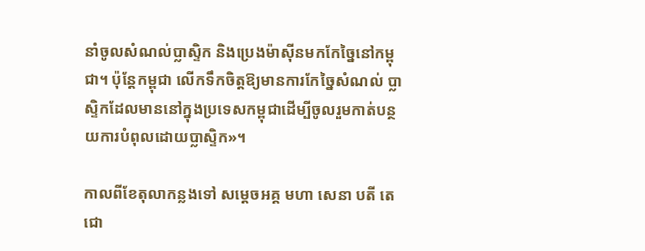នាំចូលសំណល់ប្លាស្ទិក និងប្រេងម៉ាស៊ីនមកកែច្នៃនៅកម្ពុជា។ ប៉ុន្តែកម្ពុជា លើកទឹកចិត្តឱ្យមានការកែច្នៃសំណល់ ប្លាស្ទិកដែលមាននៅក្នុងប្រទេសកម្ពុជាដើម្បីចូលរួមកាត់បន្ថយការបំពុលដោយប្លាស្ទិក»។

កាលពីខែតុលាកន្លងទៅ សម្តេចអគ្គ មហា សេនា បតី តេ ជោ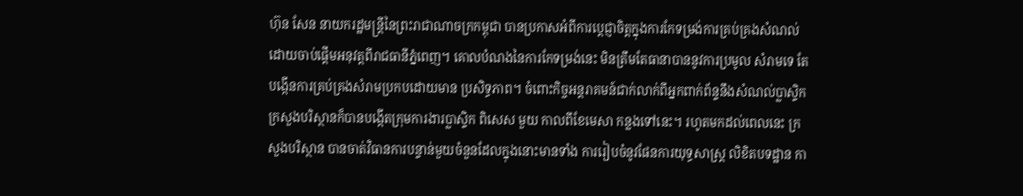ហ៊ុន សែន នាយករដ្ឋមន្រ្តីនៃព្រះរាជាណាចក្រកម្ពុជា បានប្រកាសអំពីការប្តេជ្ញាចិត្តក្នុងការកែទម្រង់ការគ្រប់គ្រងសំណល់ ដោយចាប់ផ្តើមអនុវត្តពីរាជធានីភ្នំពេញ។ គោលបំណងនៃការកែទម្រង់នេះ មិនត្រឹមតែធានាបាននូវការប្រមូល សំរាមទេ តែបង្កើនការគ្រប់គ្រងសំរាមប្រកបដោយមាន ប្រសិទ្ធភាព។ ចំពោះកិច្ចអន្តរាគមន៍ជាក់លាក់ពីអ្នកពាក់ព័ន្ទនឹងសំណល់ប្លាស្ទិក ក្រសួងបរិស្ថានក៏បានបង្កើតក្រុមការងារប្លាស្ទិក ពិសេស មួយ កាលពីខែមេសា កន្លងទៅនេះ។ រហូតមកដល់ពេលនេះ ក្រសួងបរិស្ថាន បានចាត់វិធានការបន្ទាន់មួយចំនួនដែលក្នុងនោះមានទាំង ការរៀបចំនូវផែនការយុទ្ធសាស្ត្រ លិខិតបទដ្ឋាន កា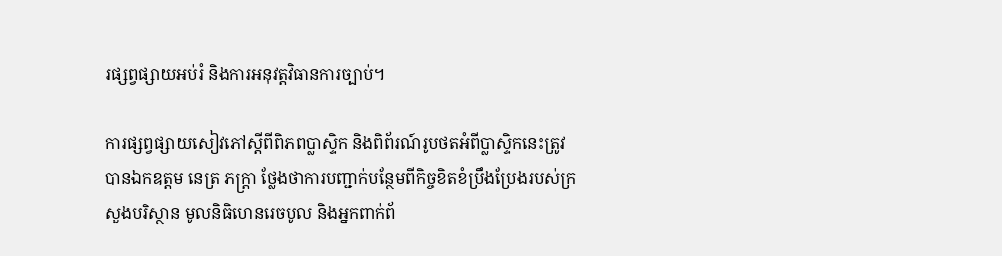រផ្សព្វផ្សាយអប់រំ និងការអនុវត្តវិធានការច្បាប់។

ការផ្សព្វផ្សាយសៀវភៅស្តីពីពិភពប្លាស្ទិក និងពិព័រណ៍រូបថតអំពីប្លាស្ទិកនេះត្រូវបានឯកឧត្តម នេត្រ ភក្ត្រា ថ្លែងថាការបញ្ជាក់បន្ថែមពីកិច្ចខិតខំប្រឹងប្រែងរបស់ក្រសួងបរិស្ថាន មូលនិធិហេនរេចបូល និងអ្នកពាក់ព័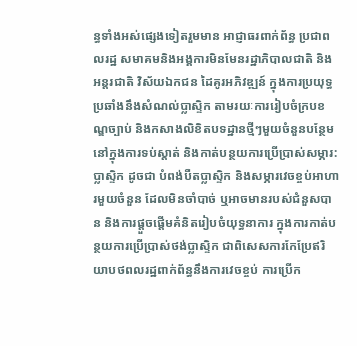ន្ធទាំងអស់ផ្សេងទៀតរួមមាន អាជ្ញាធរពាក់ព័ន្ធ ប្រជាពលរដ្ឋ សមាគមនិងអង្គការមិនមែនរដ្ឋាភិបាលជាតិ និងអន្តរជាតិ វិស័យឯកជន ដៃគូរអភិវឌ្ឍន៍ ក្នុងការប្រយុទ្ធប្រឆាំងនឹងសំណល់ប្លាស្ទិក តាមរយៈការរៀបចំក្របខណ្ឌច្បាប់ និងកសាងលិខិតបទដ្ឋានថ្មីៗមួយចំនួនបន្ថែម នៅក្នុងការទប់ស្តាត់ និងកាត់បន្ថយការប្រើប្រាស់សម្ភារ:ប្លាស្ទិក ដូចជា បំពង់បឺតប្លាស្ទិក និងសម្ភារវេចខ្ចប់អាហារមួយចំនួន ដែលមិនចាំបាច់ ឬអាចមានរបស់ជំនួសបាន និងការផ្តួចផ្តើមគំនិតរៀបចំយុទ្ធនាការ ក្នុងការកាត់បន្ថយការប្រើប្រាស់ថង់ប្លាស្ទិក ជាពិសេសការកែប្រែឥរិយាបថពលរដ្ឋពាក់ព័ន្ធនឹងការវេចខ្ចប់ ការប្រើក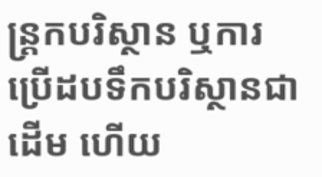ន្ត្រកបរិស្ថាន ឬការប្រើដបទឹកបរិស្ថានជាដើម ហើយ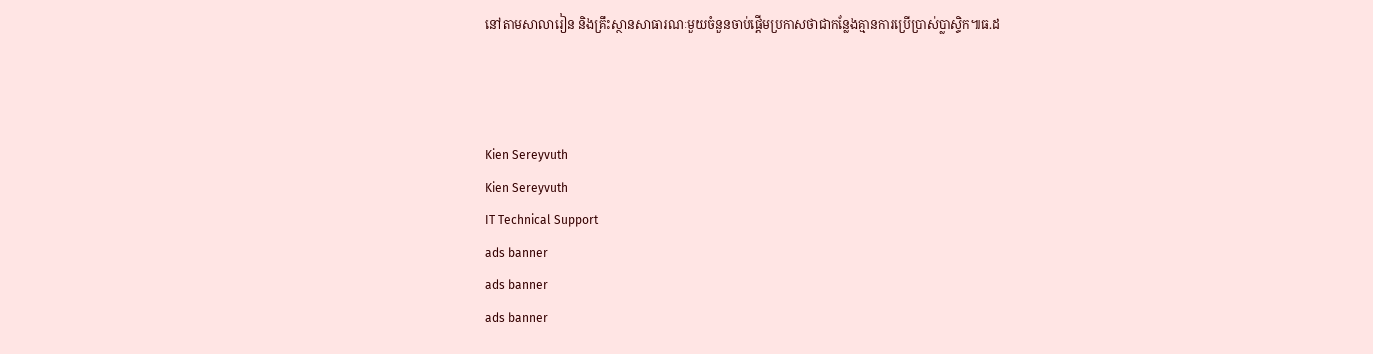នៅតាមសាលារៀន និងគ្រឹះស្ថានសាធារណៈមួយចំនួនចាប់ផ្តើមប្រកាសថាជាកន្លែងគ្មានការប្រើប្រាស់ប្លាស្ទិក៕ធ.ដ



Kien Sereyvuth
Kien Sereyvuth
IT Technical Support
ads banner
ads banner
ads banner